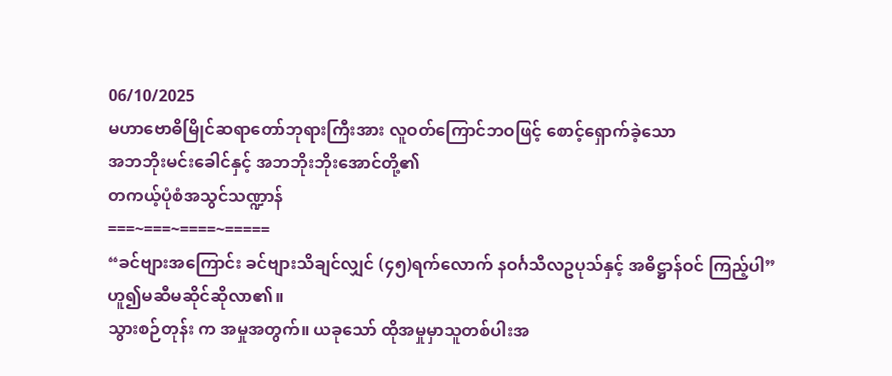06/10/2025
မဟာဗောဓိမြိုင်ဆရာတော်ဘုရားကြီးအား လူဝတ်ကြောင်ဘဝဖြင့် စောင့်ရှောက်ခဲ့သော
အဘဘိုးမင်းခေါင်နှင့် အဘဘိုးဘိုးအောင်တို့၏
တကယ့်ပုံစံအသွင်သဏ္ဍာန်
===~===~====~=====
“ခင်ဗျားအကြောင်း ခင်ဗျားသိချင်လျှင် (၄၅)ရက်လောက် နဝင်္ဂသီလဥပုသ်နှင့် အဓိဋ္ဌာန်ဝင် ကြည့်ပါ” ဟူ၍မဆီမဆိုင်ဆိုလာ၏။
သွားစဉ်တုန်း က အမှုအတွက်။ ယခုသော် ထိုအမှုမှာသူတစ်ပါးအ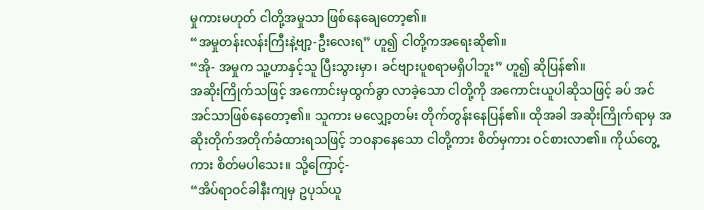မှုကားမဟုတ် ငါတို့အမှုသာ ဖြစ်နေချေတော့၏။
“အမှုတန်းလန်းကြီးနဲ့ဗျာ့-ဦးလေးရ” ဟူ၍ ငါတို့ကအရေးဆို၏။
“အို- အမှုက သူ့ဟာနှင့်သူ ပြီးသွားမှာ၊ ခင်ဗျားပူစရာမရှိပါဘူး” ဟူ၍ ဆိုပြန်၏။
အဆိုးကြိုက်သဖြင့် အကောင်းမှထွက်ခွာ လာခဲ့သော ငါတို့ကို အကောင်းယူပါဆိုသဖြင့် ခပ် အင်အင်သာဖြစ်နေတော့၏။ သူကား မလျှော့တမ်း တိုက်တွန်းနေပြန်၏။ ထိုအခါ အဆိုးကြိုက်ရာမှ အဆိုးတိုက်အတိုက်ခံထားရသဖြင့် ဘဝနာနေသော ငါတို့ကား စိတ်မှကား ဝင်စားလာ၏။ ကိုယ်တွေ့ ကား စိတ်မပါသေး။ သို့ကြောင့်-
“အိပ်ရာဝင်ခါနီးကျမှ ဥပုသ်ယူ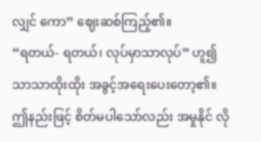လျှင် ကော” ဈေးဆစ်ကြည့်၏။
“ရတယ်- ရတယ်၊ လုပ်မှာသာလုပ်” ဟူ၍ သာသာထိုးထိုး အခွင့်အရေးပေးတော့၏။
ဤနည်းဖြင့် စိတ်မပါသော်လည်း အမှုနိုင် လို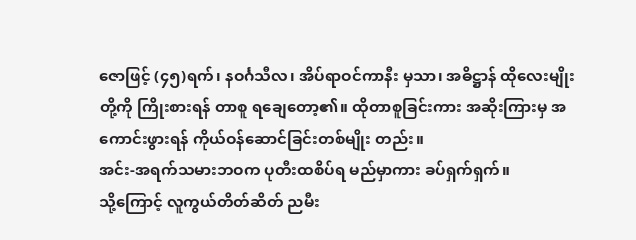ဇောဖြင့် (၄၅)ရက်၊ နဝင်္ဂသီလ၊ အိပ်ရာဝင်ကာနီး မှသာ၊ အဓိဋ္ဌာန် ထိုလေးမျိုးတို့ကို ကြိုးစားရန် တာစူ ရချေတော့၏။ ထိုတာစူခြင်းကား အဆိုးကြားမှ အကောင်းဖွားရန် ကိုယ်ဝန်ဆောင်ခြင်းတစ်မျိုး တည်း။
အင်း-အရက်သမားဘဝက ပုတီးထစိပ်ရ မည်မှာကား ခပ်ရှက်ရှက်။
သို့ကြောင့် လူကွယ်တိတ်ဆိတ် ညမီး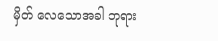မှိတ် လေသောအခါ ဘုရား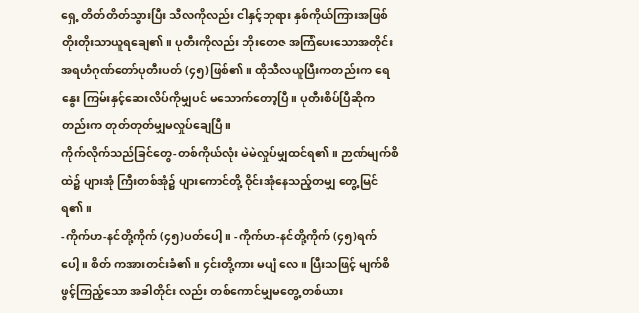ရှေ့ တိတ်တိတ်သွားပြီး သီလကိုလည်း ငါနှင့်ဘုရား နှစ်ကိုယ်ကြားအဖြစ် တိုးတိုးသာယူရချေ၏။ ပုတီးကိုလည်း ဘိုးတေဇ အကြံပေးသောအတိုင်း အရဟံဂုဏ်တော်ပုတီးပတ် (၄၅)ဖြစ်၏။ ထိုသီလယူပြီးကတည်းက ရေနွေး ကြမ်းနှင့်ဆေးလိပ်ကိုမျှပင် မသောက်တော့ပြီ။ ပုတီးစိပ်ပြီဆိုကတည်းက တုတ်တုတ်မျှမလှုပ်ချေပြီ။
ကိုက်လိုက်သည်ခြင်တွေ-တစ်ကိုယ်လုံး မဲမဲလှုပ်မျှထင်ရ၏။ ဉာဏ်မျက်စိထဲ၌ ပျားအုံ ကြီးတစ်အုံ၌ ပျားကောင်တို့ ဝိုင်းအုံနေသည့်တမျှ တွေ့မြင်ရ၏။
-ကိုက်ဟ-နင်တို့ကိုက် (၄၅)ပတ်ပေါ့ ။ -ကိုက်ဟ-နင်တို့ကိုက် (၄၅)ရက်ပေါ့။ စိတ် ကအားတင်းခံ၏။ ၄င်းတို့ကား မပျံ လေ။ ပြီးသဖြင့် မျက်စိဖွင့်ကြည့်သော အခါတိုင်း လည်း တစ်ကောင်မျှမတွေ့ တစ်ယား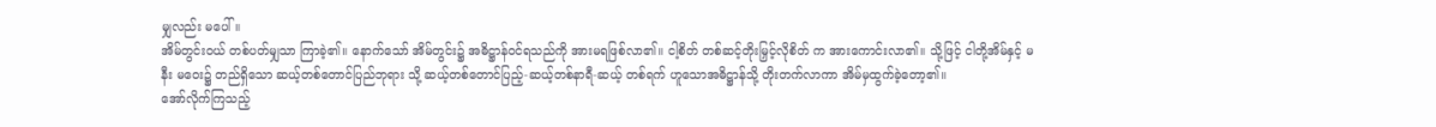မျှလည်း မပေါ်။
အိမ်တွင်းဝယ် တစ်ပတ်မျှသာ ကြာခဲ့၏။ နောက်သော် အိမ်တွင်း၌ အဓိဋ္ဌာန်ဝင်ရသည်ကို အားမရဖြစ်လာ၏။ ငါ့စိတ် တစ်ဆင့်တိုးမြှင့်လိုစိတ် က အားကောင်းလာ၏။ သို့ဖြင့် ငါတို့အိမ်နှင့် မနီး မဝေး၌ တည်ရှိသော ဆယ့်တစ်တောင်ပြည်ဘုရား သို့ ဆယ့်တစ်တောင်ပြည့်-ဆယ့်တစ်နာရီ-ဆယ့် တစ်ရက် ဟူသောအဓိဋ္ဌာန်သို့ တိုးတက်လာကာ အိမ်မှထွက်ခဲ့တော့၏။
အော်လိုက်ကြသည့်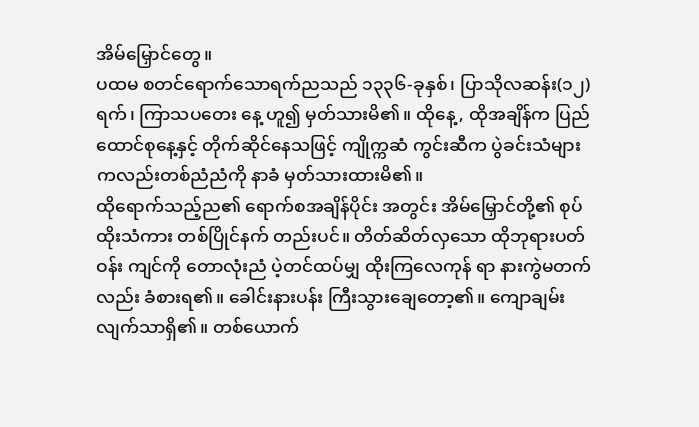အိမ်မြှောင်တွေ။
ပထမ စတင်ရောက်သောရက်ညသည် ၁၃၃၆-ခုနှစ်၊ ပြာသိုလဆန်း(၁၂)ရက်၊ ကြာသပတေး နေ့ ဟူ၍ မှတ်သားမိ၏။ ထိုနေ့, ထိုအချိန်က ပြည်ထောင်စုနေ့နှင့် တိုက်ဆိုင်နေသဖြင့် ကျိုက္ကဆံ ကွင်းဆီက ပွဲခင်းသံများကလည်းတစ်ညံညံကို နာခံ မှတ်သားထားမိ၏။
ထိုရောက်သည့်ည၏ ရောက်စအချိန်ပိုင်း အတွင်း အိမ်မြှောင်တို့၏ စုပ်ထိုးသံကား တစ်ပြိုင်နက် တည်းပင်။ တိတ်ဆိတ်လှသော ထိုဘုရားပတ်ဝန်း ကျင်ကို တောလုံးညံ ပဲ့တင်ထပ်မျှ ထိုးကြလေကုန် ရာ နားကွဲမတက်လည်း ခံစားရ၏။ ခေါင်းနားပန်း ကြီးသွားချေတော့၏။ ကျောချမ်းလျက်သာရှိ၏။ တစ်ယောက်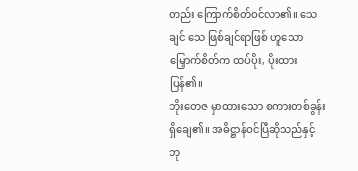တည်း ကြောက်စိတ်ဝင်လာ၏။ သေချင် သေ ဖြစ်ချင်ရာဖြစ် ဟူသော မြှောက်စိတ်က ထပ်ပိုး, ပိုးထားပြန်၏။
ဘိုးတေဇ မှာထားသော စကားတစ်ခွန်း ရှိချေ၏။ အဓိဋ္ဌာန်ဝင်ပြီဆိုသည်နှင့် ဘု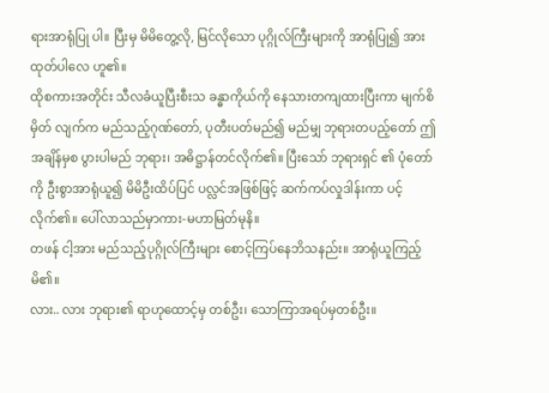ရားအာရုံပြု ပါ။ ပြီးမှ မိမိတွေ့လို, မြင်လိုသော ပုဂ္ဂိုလ်ကြီးများကို အာရုံပြု၍ အားထုတ်ပါလေ ဟူ၏။
ထိုစကားအတိုင်း သီလခံယူပြီးစီးသ ခန္ဓာကိုယ်ကို နေသားတကျထားပြီးကာ မျက်စိမှိတ် လျက်က မည်သည့်ဂုဏ်တော်, ပုတီးပတ်မည်၍ မည်မျှ ဘုရားတပည့်တော် ဤအချိန်မှစ ပွားပါမည် ဘုရား၊ အဓိဋ္ဌာန်တင်လိုက်၏။ ပြီးသော် ဘုရားရှင် ၏ ပုံတော်ကို ဦးစွာအာရုံယူ၍ မိမိဦးထိပ်ပြင် ပလ္လင်အဖြစ်ဖြင့် ဆက်ကပ်လှုဒါန်းကာ ပင့်လိုက်၏။ ပေါ်လာသည်မှာကား-မဟာမြတ်မုနိ။
တဖန် ငါ့အား မည်သည့်ပုဂ္ဂိုလ်ကြီးများ စောင့်ကြပ်နေဘိသနည်း။ အာရုံယူကြည့်မိ၏။
လား.. လား ဘုရား၏ ရာဟုထောင့်မှ တစ်ဦး၊ သောကြာအရပ်မှတစ်ဦး။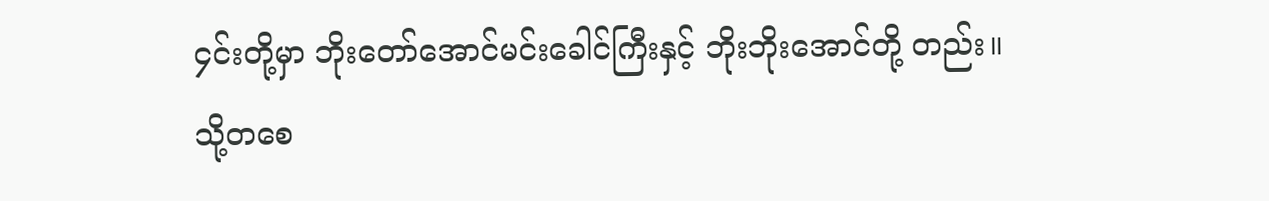၄င်းတို့မှာ ဘိုးတော်အောင်မင်းခေါင်ကြီးနှင့် ဘိုးဘိုးအောင်တို့ တည်း။ သို့တစေ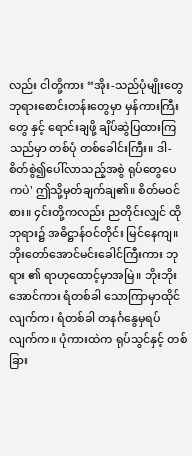လည်း ငါတို့ကား “အိုး-သည်ပုံမျိုးတွေ ဘုရားစောင်းတန်းတွေမှာ မှန်ကားကြီးတွေ နှင့် ရောင်းချဖို့ ချိပ်ဆွဲပြထားကြသည်မှာ တစ်ပုံ တစ်ခေါင်းကြီး။ ဒါ- စိတ်စွဲ၍ပေါ်လာသည့်အစွဲ ရုပ်တွေပေကပဲ' ဤသို့မှတ်ချက်ချ၏။ စိတ်မဝင် စား။ ၄င်းတို့ကလည်း ညတိုင်းလျှင် ထိုဘုရား၌ အဓိဋ္ဌာန်ဝင်တိုင်း မြင်နေကျ။
ဘိုးတော်အောင်မင်းခေါင်ကြီးကား ဘုရား ၏ ရာဟုထောင့်မှာအမြဲ။ ဘိုးဘိုးအောင်ကား ရံတစ်ခါ သောကြာမှာထိုင်လျက်က၊ ရံတစ်ခါ တနင်္ဂနွေမှရပ်လျက်က။ ပုံကားထဲက ရုပ်သွင်နှင့် တစ်ခြား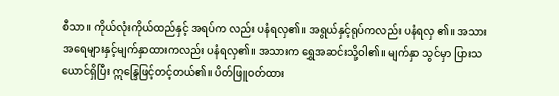စီသာ။ ကိုယ်လုံးကိုယ်ထည်နှင့် အရပ်က လည်း ပနံရလှ၏။ အရွယ်နှင့်ရုပ်ကလည်း ပနံရလှ ၏။ အသားအရေများနှင့်မျက်နှာထားကလည်း ပနံရလှ၏။ အသားက ရွှေအဆင်းသို့ဝါ၏။ မျက်နှာ သွင်မှာ ပြားသယောင်ရှိပြီး ဣန္ဒြေဖြင့်တင့်တယ်၏။ ပိတ်ဖြူဝတ်ထား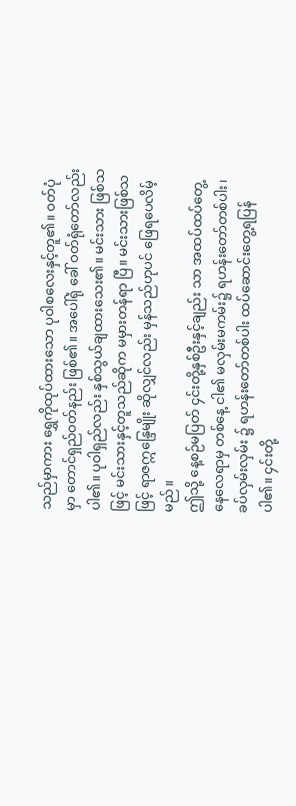သည်မှာကား ရွှေကိုထုပ်ထားသော ပုဝါစလေးနှင့်တူ၏။ ဝတ်ပုံမှာ တောင်ရှည်ဝတ်နည်း ဖြစ်၏။ အပေါ်ရုံ ခေါ် ဝတ်ရုံတော်လည်း ပါ၏။ ပုဝါရှည်လည်း နှစ်သွယ်ချထားသေး၏။ မင်းသား ဖြစ်သဖြင့် မင်းသားနှင့်တူသည်ဆိုက မမှားတန်ရာ ပြီ။ မင်းသားဖြစ်သဖြင့် ရာဇဣန္ဒြေမျိုး ဆိုလျှင်လည်း မှန်သည်ဟုပင် ဖြေရပေလိမ့်မည်။
ဤသို့ နေ့စဉ်မပြတ် ၄င်းတို့နှစ်ဦးနှင့်ချည်း သာ အထပ်ထပ်တွေ့နေလေရာမှ တစ်နေ့ ငါ၏ မလှမ်းမကမ်း၌ ရဟန်းတော်တစ်ပါး၊ ခပ်လှမ်းလှမ်း ၌ ရဟန်းတော်တစ်ပါး ထပ်ဆောင်းတွေ့ရပြန်ပါ၏။ ၄င်းတို့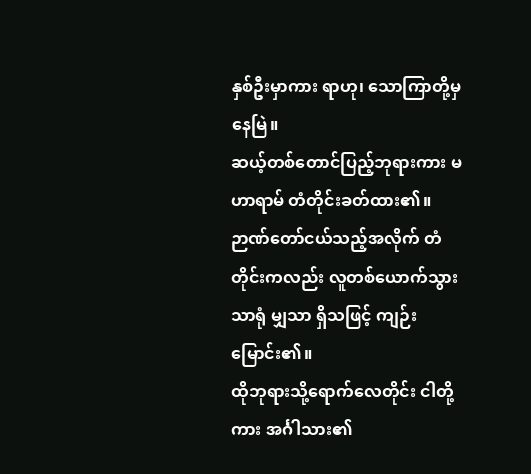နှစ်ဦးမှာကား ရာဟု၊ သောကြာတို့မှနေမြဲ။
ဆယ့်တစ်တောင်ပြည့်ဘုရားကား မဟာရာမ် တံတိုင်းခတ်ထား၏။ ဉာဏ်တော်ငယ်သည့်အလိုက် တံတိုင်းကလည်း လူတစ်ယောက်သွားသာရုံ မျှသာ ရှိသဖြင့် ကျဉ်းမြောင်း၏။
ထိုဘုရားသို့ရောက်လေတိုင်း ငါတို့ကား အင်္ဂါသား၏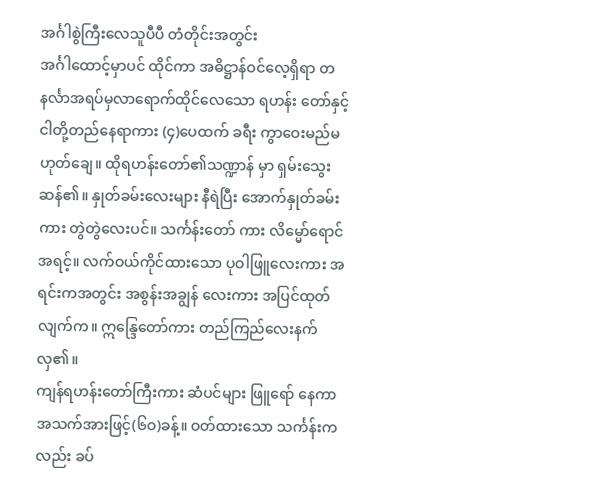အင်္ဂါစွဲကြီးလေသူပီပီ တံတိုင်းအတွင်း
အင်္ဂါထောင့်မှာပင် ထိုင်ကာ အဓိဋ္ဌာန်ဝင်လေ့ရှိရာ တနင်္လာအရပ်မှလာရောက်ထိုင်လေသော ရဟန်း တော်နှင့် ငါတို့တည်နေရာကား (၄)ပေထက် ခရီး ကွာဝေးမည်မဟုတ်ချေ။ ထိုရဟန်းတော်၏သဏ္ဍာန် မှာ ရှမ်းသွေးဆန်၏။ နှုတ်ခမ်းလေးများ နီရဲပြီး အောက်နှုတ်ခမ်းကား တွဲတွဲလေးပင်။ သင်္ကန်းတော် ကား လိမ္မော်ရောင်အရင့်။ လက်ဝယ်ကိုင်ထားသော ပုဝါဖြူလေးကား အရင်းကအတွင်း အစွန်းအချွန် လေးကား အပြင်ထုတ်လျက်က။ ဣန္ဒြေတော်ကား တည်ကြည်လေးနက်လှ၏။
ကျန်ရဟန်းတော်ကြီးကား ဆံပင်များ ဖြူရော် နေကာ အသက်အားဖြင့်(၆ဝ)ခန့်။ ဝတ်ထားသော သင်္ကန်းကလည်း ခပ်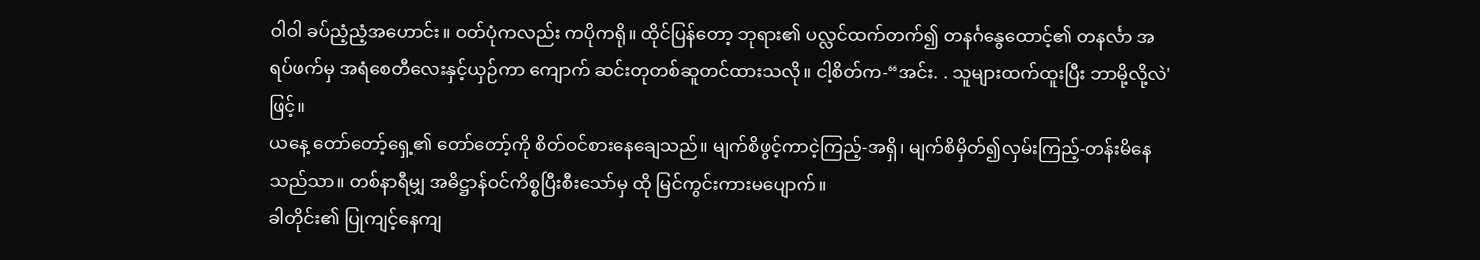ဝါဝါ ခပ်ညံ့ညံ့အဟောင်း။ ဝတ်ပုံကလည်း ကပိုကရို။ ထိုင်ပြန်တော့ ဘုရား၏ ပလ္လင်ထက်တက်၍ တနင်္ဂနွေထောင့်၏ တနင်္လာ အရပ်ဖက်မှ အရံစေတီလေးနှင့်ယှဉ်ကာ ကျောက် ဆင်းတုတစ်ဆူတင်ထားသလို။ ငါ့စိတ်က-“အင်း. . သူများထက်ထူးပြီး ဘာမို့လို့လဲ' ဖြင့်။
ယနေ့ တော်တော့်ရှေ့၏ တော်တော့်ကို စိတ်ဝင်စားနေချေသည်။ မျက်စိဖွင့်ကာငဲ့ကြည့်-အရှိ၊ မျက်စိမှိတ်၍လှမ်းကြည့်-တန်းမိနေသည်သာ။ တစ်နာရီမျှ အဓိဋ္ဌာန်ဝင်ကိစ္စပြီးစီးသော်မှ ထို မြင်ကွင်းကားမပျောက်။
ခါတိုင်း၏ ပြုကျင့်နေကျ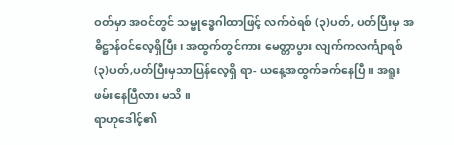ဝတ်မှာ အဝင်တွင် သမ္ဗုဒ္ဓေဂါထာဖြင့် လက်ဝဲရစ် (၃)ပတ်, ပတ်ပြီးမှ အဓိဋ္ဌာန်ဝင်လေ့ရှိပြီး၊ အထွက်တွင်ကား မေတ္တာပွား လျက်ကလင်္ကျာရစ်(၃)ပတ်,ပတ်ပြီးမှသာပြန်လေ့ရှိ ရာ- ယနေ့အထွက်ခက်နေပြီ။ အရူးဖမ်းနေပြီလား မသိ ။
ရာဟုဒေါင့်၏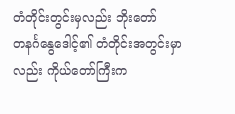တံတိုင်းတွင်းမှလည်း ဘိုးတော်
တနင်္ဂနွေဒေါင့်၏ တံတိုင်းအတွင်းမှာလည်း ကိုယ်တော်ကြီးက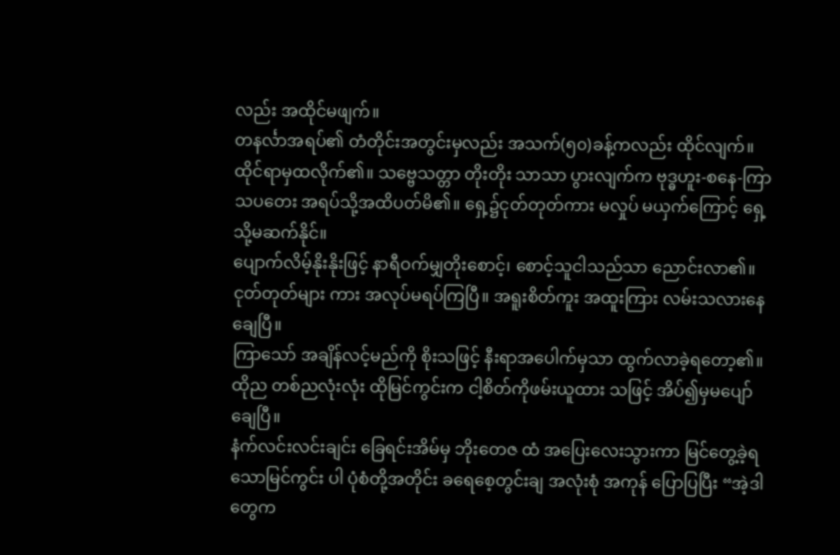လည်း အထိုင်မဖျက်။
တနင်္လာအရပ်၏ တံတိုင်းအတွင်းမှလည်း အသက်(၅၀)ခန့်ကလည်း ထိုင်လျက်။
ထိုင်ရာမှထလိုက်၏။ သဗ္ဗေသတ္တာ တိုးတိုး သာသာ ပွားလျက်က ဗုဒ္ဓဟူး-စနေ-ကြာသပတေး အရပ်သို့အထိပတ်မိ၏။ ရှေ့၌ငုတ်တုတ်ကား မလှုပ် မယှက်ကြောင့် ရှေ့သို့မဆက်နိုင်။
ပျောက်လိမ့်နိုးနိုးဖြင့် နာရီဝက်မျှတိုးစောင့်၊ စောင့်သူငါသည်သာ ညောင်းလာ၏။ ငုတ်တုတ်များ ကား အလုပ်မရပ်ကြပြီ။ အရူးစိတ်ကူး အထူးကြား လမ်းသလားနေချေပြီ။
ကြာသော် အချိန်လင့်မည်ကို စိုးသဖြင့် နီးရာအပေါက်မှသာ ထွက်လာခဲ့ရတော့၏။ ထိုည တစ်ညလုံးလုံး ထိုမြင်ကွင်းက ငါ့စိတ်ကိုဖမ်းယူထား သဖြင့် အိပ်၍မှမပျော်ချေပြီ။
နံက်လင်းလင်းချင်း ခြေရင်းအိမ်မှ ဘိုးတေဇ ထံ အပြေးလေးသွားကာ မြင်တွေ့ခဲ့ရသောမြင်ကွင်း ပါ ပုံစံတို့အတိုင်း ခရေစေ့တွင်းချ အလုံးစုံ အကုန် ပြောပြပြီး “အဲ့ဒါတွေက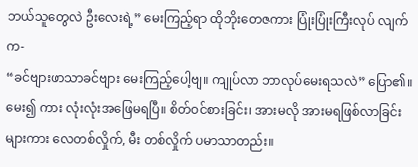ဘယ်သူတွေလဲ ဦးလေးရဲ့” မေးကြည့်ရာ ထိုဘိုးတေဇကား ပြုံးပြုံးကြီးလုပ် လျက်က-
“ခင်ဗျားဖာသာခင်ဗျား မေးကြည့်ပေါ့ဗျ။ ကျုပ်လာ ဘာလုပ်မေးရသလဲ” ပြော၏။ မေး၍ ကား လုံးလုံးအဖြေမရပြီ။ စိတ်ဝင်စားခြင်း၊ အားမလို အားမရဖြစ်လာခြင်းများကား လေတစ်လှိုက်, မီး တစ်လှိုက် ပမာသာတည်း။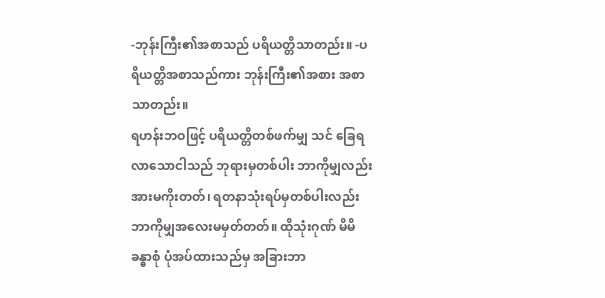-ဘုန်းကြီး၏အစာသည် ပရိယတ္တိသာတည်း။ -ပရိယတ္တိအစာသည်ကား ဘုန်းကြီး၏အစား အစာသာတည်း။
ရဟန်းဘဝဖြင့် ပရိယတ္တိတစ်ဖက်မျှ သင် ခြေရလာသောငါသည် ဘုရားမှတစ်ပါး ဘာကိုမျှလည်းအားမကိုးတတ်၊ ရတနာသုံးရပ်မှတစ်ပါးလည်း ဘာကိုမျှအလေးမမှတ်တတ်။ ထိုသုံးဂုဏ် မိမိခန္ဓာစုံ ပုံအပ်ထားသည်မှ အခြားဘာ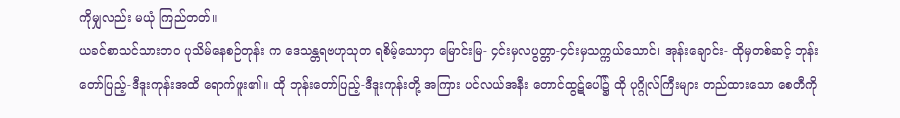ကိုမျှလည်း မယုံ ကြည်တတ်။
ယခင်စာသင်သားဘဝ ပုသိမ်နေစဉ်တုန်း က ဒေသန္တရဗဟုသုတ ရစိမ့်သောငှာ မြောင်းမြ- ၄င်းမှလပွတ္တာ-၄င်းမှသက္ကယ်သောင်၊ အုန်းချောင်း- ထိုမှတစ်ဆင့် ဘုန်းတော်ပြည့်-ဒီဒူးကုန်းအထိ ရောက်ဖူး၏။ ထို ဘုန်းတော်ပြည့်-ဒီဒူးကုန်းတို့ အကြား ပင်လယ်အနီး တောင်ထွဋ်ပေါ်၌ ထို ပုဂ္ဂိုလ်ကြီးများ တည်ထားသော စေတီကို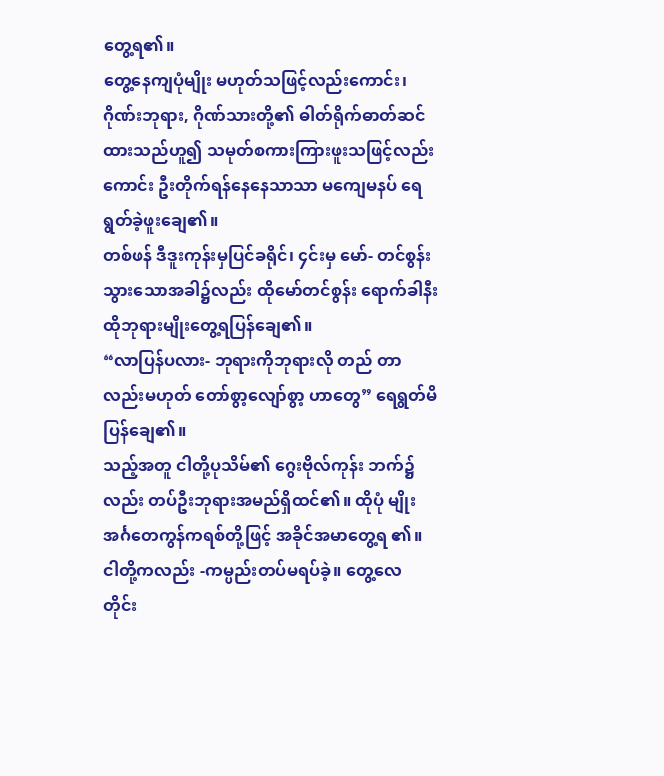တွေ့ရ၏။
တွေ့နေကျပုံမျိုး မဟုတ်သဖြင့်လည်းကောင်း၊ ဂိုဏ်းဘုရား, ဂိုဏ်သားတို့၏ ဓါတ်ရိုက်ဓာတ်ဆင် ထားသည်ဟူ၍ သမုတ်စကားကြားဖူးသဖြင့်လည်း ကောင်း ဦးတိုက်ရန်နေနေသာသာ မကျေမနပ် ရေရွတ်ခဲ့ဖူးချေ၏။
တစ်ဖန် ဒီဒူးကုန်းမှပြင်ခရိုင်၊ ၄င်းမှ မော်- တင်စွန်းသွားသောအခါ၌လည်း ထိုမော်တင်စွန်း ရောက်ခါနီး ထိုဘုရားမျိုးတွေ့ရပြန်ချေ၏။
“လာပြန်ပလား- ဘုရားကိုဘုရားလို တည် တာလည်းမဟုတ် တော်စွာ့လျော်စွာ့ ဟာတွေ” ရေရွတ်မိပြန်ချေ၏။
သည့်အတူ ငါတို့ပုသိမ်၏ ဂွေးဗိုလ်ကုန်း ဘက်၌လည်း တပ်ဦးဘုရားအမည်ရှိထင်၏။ ထိုပုံ မျိုး အင်္ဂတေကွန်ကရစ်တို့ဖြင့် အခိုင်အမာတွေ့ရ ၏။ ငါတို့ကလည်း -ကမ္ပည်းတပ်မရပ်ခဲ့။ တွေ့လေ တိုင်း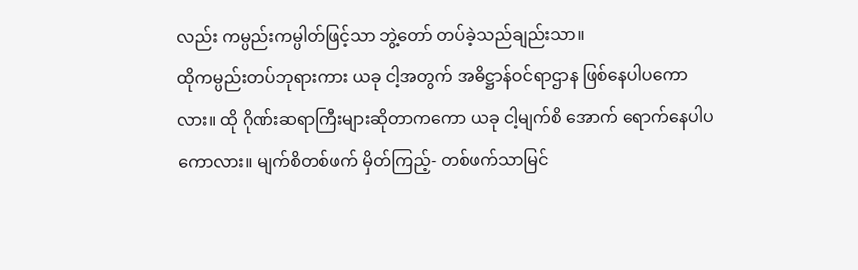လည်း ကမ္ပည်းကမ္ပါတ်ဖြင့်သာ ဘွဲ့တော် တပ်ခဲ့သည်ချည်းသာ။
ထိုကမ္ပည်းတပ်ဘုရားကား ယခု ငါ့အတွက် အဓိဋ္ဌာန်ဝင်ရာဌာန ဖြစ်နေပါပကောလား။ ထို ဂိုဏ်းဆရာကြီးများဆိုတာကကော ယခု ငါ့မျက်စိ အောက် ရောက်နေပါပကောလား။ မျက်စိတစ်ဖက် မှိတ်ကြည့်- တစ်ဖက်သာမြင်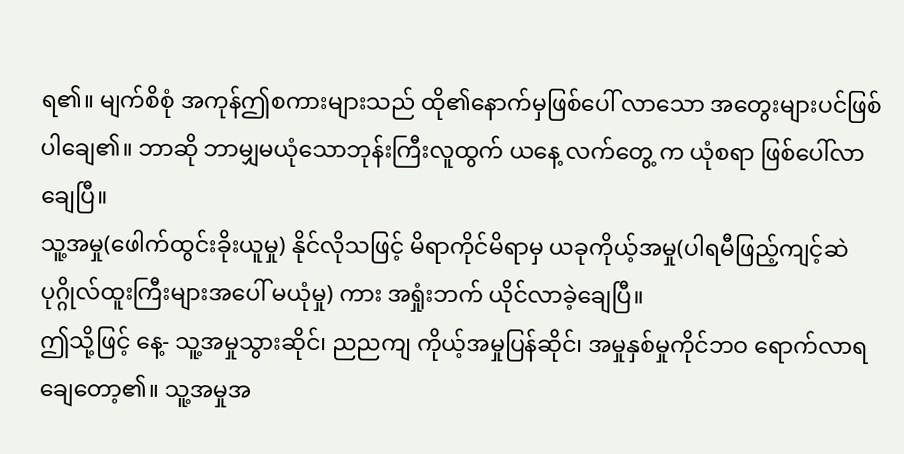ရ၏။ မျက်စိစုံ အကုန်ဤစကားများသည် ထို၏နောက်မှဖြစ်ပေါ် လာသော အတွေးများပင်ဖြစ်ပါချေ၏။ ဘာဆို ဘာမျှမယုံသောဘုန်းကြီးလူထွက် ယနေ့ လက်တွေ့ က ယုံစရာ ဖြစ်ပေါ်လာချေပြီ။
သူ့အမှု(ဖေါက်ထွင်းခိုးယူမှု) နိုင်လိုသဖြင့် မိရာကိုင်မိရာမှ ယခုကိုယ့်အမှု(ပါရမီဖြည့်ကျင့်ဆဲ ပုဂ္ဂိုလ်ထူးကြီးများအပေါ် မယုံမှု) ကား အရှုံးဘက် ယိုင်လာခဲ့ချေပြီ။
ဤသို့ဖြင့် နေ့- သူ့အမှုသွားဆိုင်၊ ညညကျ ကိုယ့်အမှုပြန်ဆိုင်၊ အမှုနှစ်မှုကိုင်ဘဝ ရောက်လာရ ချေတော့၏။ သူ့အမှုအ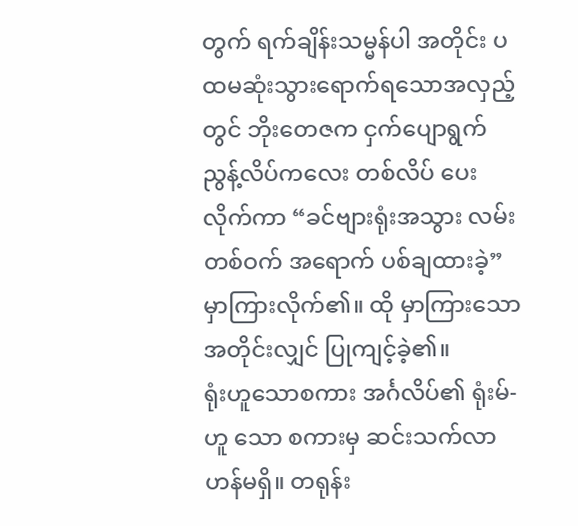တွက် ရက်ချိန်းသမ္မန်ပါ အတိုင်း ပထမဆုံးသွားရောက်ရသောအလှည့်တွင် ဘိုးတေဇက ငှက်ပျောရွက်ညွန့်လိပ်ကလေး တစ်လိပ် ပေးလိုက်ကာ “ခင်ဗျားရုံးအသွား လမ်းတစ်ဝက် အရောက် ပစ်ချထားခဲ့” မှာကြားလိုက်၏။ ထို မှာကြားသောအတိုင်းလျှင် ပြုကျင့်ခဲ့၏။
ရုံးဟူသောစကား အင်္ဂလိပ်၏ ရုံးမ်-ဟူ သော စကားမှ ဆင်းသက်လာဟန်မရှိ။ တရုန်း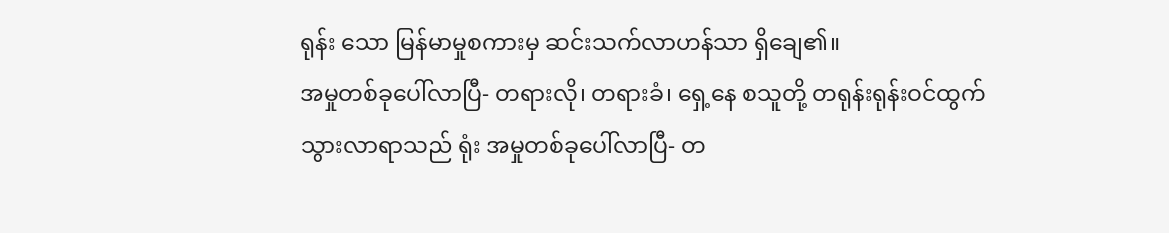ရုန်း သော မြန်မာမှုစကားမှ ဆင်းသက်လာဟန်သာ ရှိချေ၏။
အမှုတစ်ခုပေါ်လာပြီ- တရားလို၊ တရားခံ၊ ရှေ့နေ စသူတို့ တရုန်းရုန်းဝင်ထွက်သွားလာရာသည် ရုံး အမှုတစ်ခုပေါ်လာပြီ- တ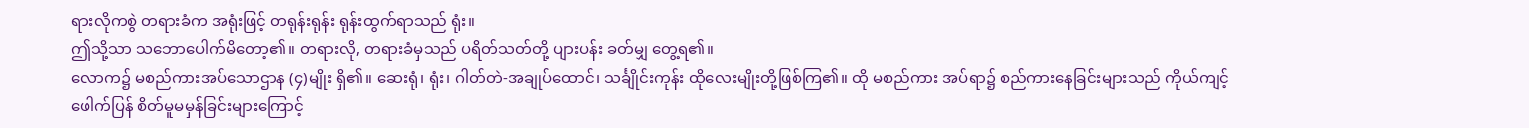ရားလိုကစွဲ တရားခံက အရုံးဖြင့် တရုန်းရုန်း ရုန်းထွက်ရာသည် ရုံး။
ဤသို့သာ သဘောပေါက်မိတော့၏။ တရားလို, တရားခံမှသည် ပရိတ်သတ်တို့ ပျားပန်း ခတ်မျှ တွေ့ရ၏။
လောက၌ မစည်ကားအပ်သောဌာန (၄)မျိုး ရှိ၏။ ဆေးရုံ၊ ရုံး၊ ဂါတ်တဲ-အချုပ်ထောင်၊ သင်္ချိုင်းကုန်း ထိုလေးမျိုးတို့ဖြစ်ကြ၏။ ထို မစည်ကား အပ်ရာ၌ စည်ကားနေခြင်းများသည် ကိုယ်ကျင့်ဖေါက်ပြန် စိတ်မူမမှန်ခြင်းများကြောင့်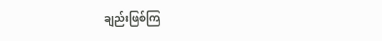ချည်းဖြစ်ကြ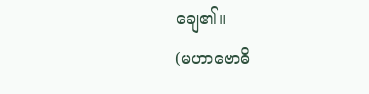ချေ၏။
(မဟာဗောဓိ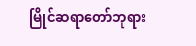မြိုင်ဆရာတော်ဘုရား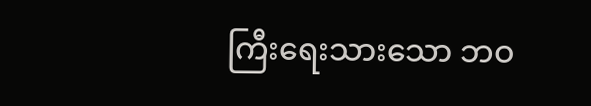ကြီးရေးသားသော ဘဝ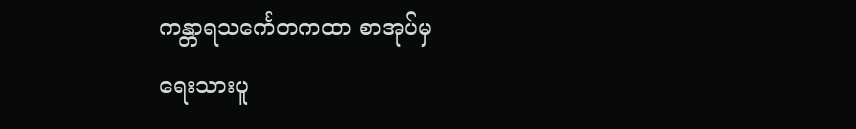ကန္တာရသင်္ကေတကထာ စာအုပ်မှ
ရေးသားပူ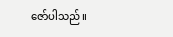ဇော်ပါသည်။